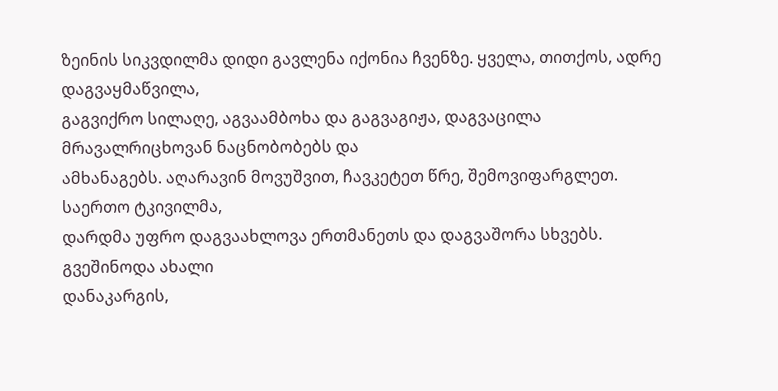ზეინის სიკვდილმა დიდი გავლენა იქონია ჩვენზე. ყველა, თითქოს, ადრე დაგვაყმაწვილა,
გაგვიქრო სილაღე, აგვაამბოხა და გაგვაგიჟა, დაგვაცილა მრავალრიცხოვან ნაცნობობებს და
ამხანაგებს. აღარავინ მოვუშვით, ჩავკეტეთ წრე, შემოვიფარგლეთ. საერთო ტკივილმა,
დარდმა უფრო დაგვაახლოვა ერთმანეთს და დაგვაშორა სხვებს. გვეშინოდა ახალი
დანაკარგის,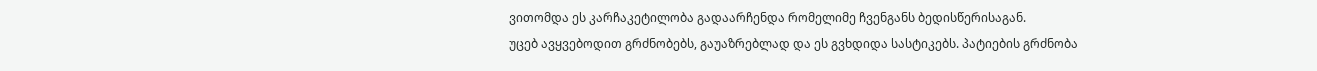ვითომდა ეს კარჩაკეტილობა გადაარჩენდა რომელიმე ჩვენგანს ბედისწერისაგან.
უცებ ავყვებოდით გრძნობებს, გაუაზრებლად და ეს გვხდიდა სასტიკებს. პატიების გრძნობა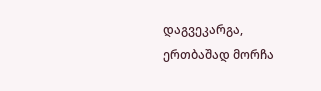დაგვეკარგა, ერთბაშად მორჩა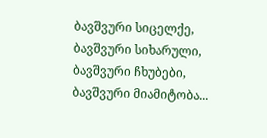ბავშვური სიცელქე, ბავშვური სიხარული, ბავშვური ჩხუბები,
ბავშვური მიამიტობა...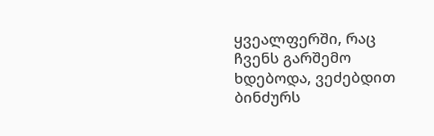ყვეალფერში, რაც ჩვენს გარშემო ხდებოდა, ვეძებდით ბინძურს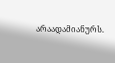არაადამიანურს.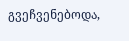გვეჩვენებოდა,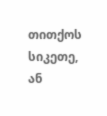თითქოს სიკეთე, ან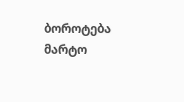ბოროტება მარტო